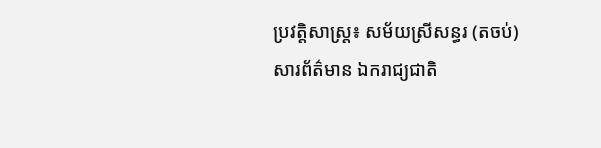ប្រវត្តិសាស្ត្រ៖ សម័យស្រីសន្ធរ (តចប់)
សារព័ត៌មាន ឯករាជ្យជាតិ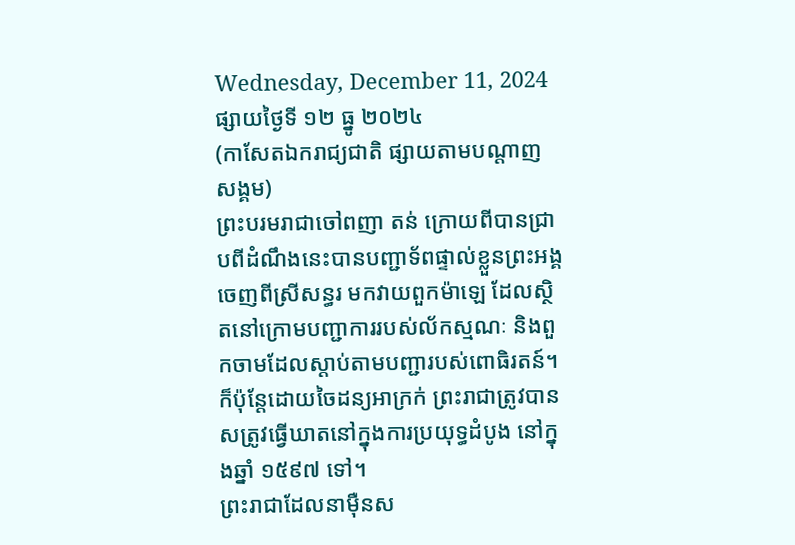Wednesday, December 11, 2024
ផ្សាយថ្ងៃទី ១២ ធ្នូ ២០២៤
(កាសែតឯករាជ្យជាតិ ផ្សាយតាមបណ្តាញសង្គម)
ព្រះបរមរាជាចៅពញា តន់ ក្រោយពីបានជ្រាបពីដំណឹងនេះបានបញ្ជាទ័ពផ្ទាល់ខ្លួនព្រះអង្គ ចេញពីស្រីសន្ធរ មកវាយពួកម៉ាឡេ ដែលស្ថិតនៅក្រោមបញ្ជាការរបស់ល័កស្មណៈ និងពួកចាមដែលស្ដាប់តាមបញ្ជារបស់ពោធិរតន៍។ ក៏ប៉ុន្ដែដោយចៃដន្យអាក្រក់ ព្រះរាជាត្រូវបានសត្រូវធ្វើឃាតនៅក្នុងការប្រយុទ្ធដំបូង នៅក្នុងឆ្នាំ ១៥៩៧ ទៅ។
ព្រះរាជាដែលនាម៉ឺនស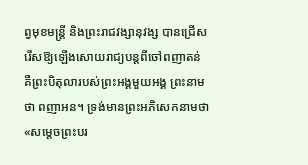ព្វមុខមន្ដ្រី និងព្រះរាជវង្សានុវង្ស បានជ្រើសរើសឱ្យឡើងសោយរាជ្យបន្ដពីចៅពញាតន់ គឺព្រះបិតុលារបស់ព្រះអង្គមួយអង្គ ព្រះនាមថា ពញាអន។ ទ្រង់មានព្រះអភិសេកនាមថា «សម្ដេចព្រះបរ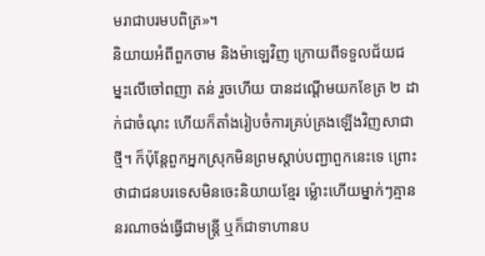មរាជាបរមបពិត្រ»។
និយាយអំពីពួកចាម និងម៉ាឡេវិញ ក្រោយពីទទួលជ័យជម្នះលើចៅពញា តន់ រួចហើយ បានដណ្ដើមយកខែត្រ ២ ដាក់ជាចំណុះ ហើយក៏តាំងរៀបចំការគ្រប់គ្រងឡើងវិញសាជាថ្មី។ ក៏ប៉ុន្ដែពួកអ្នកស្រុកមិនព្រមស្ដាប់បញ្ជាពួកនេះទេ ព្រោះថាជាជនបរទេសមិនចេះនិយាយខ្មែរ ម្ល៉ោះហើយម្នាក់ៗគ្មាននរណាចង់ធ្វើជាមន្ដ្រី ឬក៏ជាទាហានប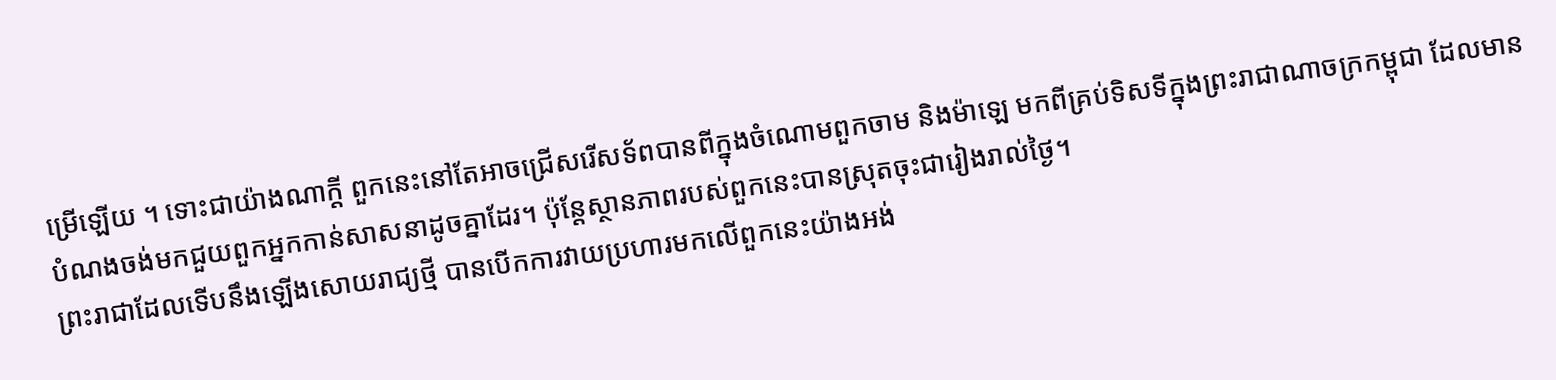ម្រើឡើយ ។ ទោះជាយ៉ាងណាក្ដី ពួកនេះនៅតែអាចជ្រើសរើសទ័ពបានពីក្នុងចំណោមពួកចាម និងម៉ាឡេ មកពីគ្រប់ទិសទីក្នុងព្រះរាជាណាចក្រកម្ពុជា ដែលមានបំណងចង់មកជួយពួកអ្នកកាន់សាសនាដូចគ្នាដែរ។ ប៉ុន្ដែស្ថានភាពរបស់ពួកនេះបានស្រុតចុះជារៀងរាល់ថ្ងៃ។
ព្រះរាជាដែលទើបនឹងឡើងសោយរាជ្យថ្មី បានបើកការវាយប្រហារមកលើពួកនេះយ៉ាងអង់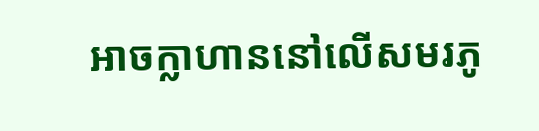អាចក្លាហាននៅលើសមរភូ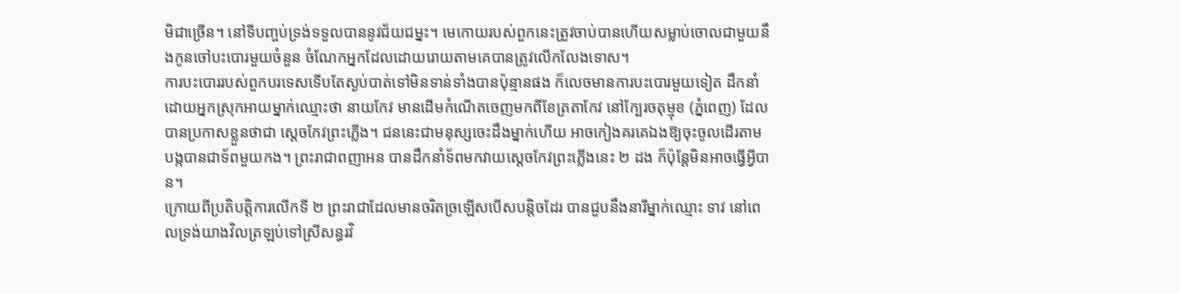មិជាច្រើន។ នៅទីបញ្ចប់ទ្រង់ទទួលបាននូវជ័យជម្នះ។ មេកោយរបស់ពួកនេះត្រូវចាប់បានហើយសម្លាប់ចោលជាមួយនឹងកូនចៅបះបោរមួយចំនួន ចំណែកអ្នកដែលដោយរោយតាមគេបានត្រូវលើកលែងទោស។
ការបះបោររបស់ពួកបរទេសទើបតែស្ងប់បាត់ទៅមិនទាន់ទាំងបានប៉ុន្មានផង ក៏លេចមានការបះបោរមួយទៀត ដឹកនាំដោយអ្នកស្រុកអាយម្នាក់ឈ្មោះថា នាយកែវ មានដើមកំណើតចេញមកពីខែត្រតាកែវ នៅក្បែរចតុម្មុខ (ភ្នំពេញ) ដែលបានប្រកាសខ្លួនថាជា ស្ដេចកែវព្រះភ្លើង។ ជននេះជាមនុស្សចេះដឹងម្នាក់ហើយ អាចកៀងគរគេឯងឱ្យចុះចូលដើរតាម បង្កបានជាទ័ពមួយកង។ ព្រះរាជាពញាអន បានដឹកនាំទ័ពមកវាយស្ដេចកែវព្រះភ្លើងនេះ ២ ដង ក៏ប៉ុន្ដែមិនអាចធ្វើអ្វីបាន។
ក្រោយពីប្រតិបត្ដិការលើកទី ២ ព្រះរាជាដែលមានចរិតច្រឡើសបើសបន្ដិចដែរ បានជួបនឹងនារីម្នាក់ឈ្មោះ ទាវ នៅពេលទ្រង់យាងវិលត្រឡប់ទៅស្រីសន្ធរវិ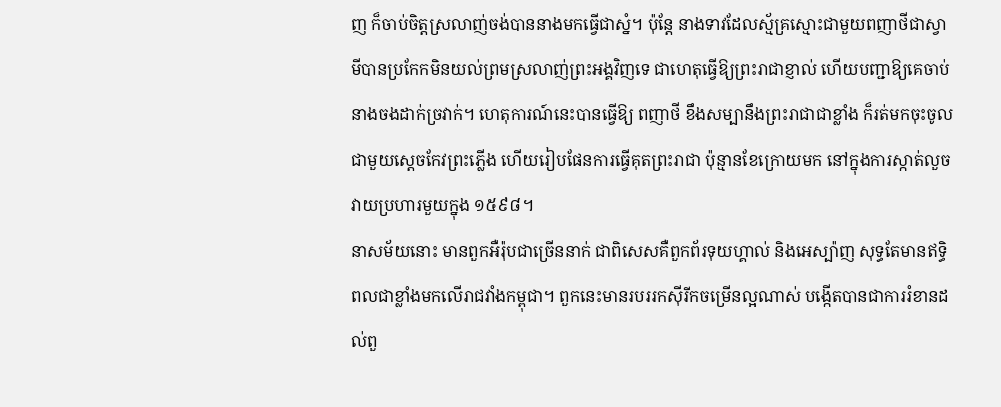ញ ក៏ចាប់ចិត្ដស្រលាញ់ចង់បាននាងមកធ្វើជាស្នំ។ ប៉ុន្ដែ នាងទាវដែលស្ម័គ្រស្មោះជាមួយពញាថីជាស្វាមីបានប្រកែកមិនយល់ព្រមស្រលាញ់ព្រះអង្គវិញទេ ជាហេតុធ្វើឱ្យព្រះរាជាខ្ញាល់ ហើយបញ្ជាឱ្យគេចាប់នាងចងដាក់ច្រវាក់។ ហេតុការណ៍នេះបានធ្វើឱ្យ ពញាថី ខឹងសម្បានឹងព្រះរាជាជាខ្លាំង ក៏រត់មកចុះចូលជាមួយស្ដេចកែវព្រះភ្លើង ហើយរៀបផែនការធ្វើគុតព្រះរាជា ប៉ុន្មានខែក្រោយមក នៅក្នុងការស្កាត់លួចវាយប្រហារមួយក្នុង ១៥៩៨។
នាសម័យនោះ មានពួកអឺរ៉ុបជាច្រើននាក់ ជាពិសេសគឺពួកព័រទុយហ្គាល់ និងអេស្ប៉ាញ សុទ្ធតែមានឥទ្ធិពលជាខ្លាំងមកលើរាជវាំងកម្ពុជា។ ពួកនេះមានរបររកស៊ីរីកចម្រើនល្អណាស់ បង្កើតបានជាការរំខានដល់ពួ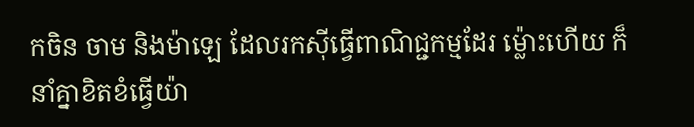កចិន ចាម និងម៉ាឡេ ដែលរកស៊ីធ្វើពាណិជ្ជកម្មដែរ ម្ល៉ោះហើយ ក៏នាំគ្នាខិតខំធ្វើយ៉ា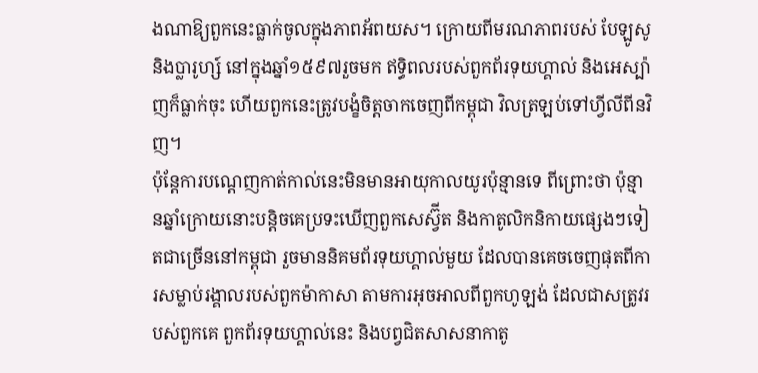ងណាឱ្យពួកនេះធ្លាក់ចូលក្នុងភាពអ័ពយស។ ក្រោយពីមរណភាពរបស់ បែឡូសូ និងប្លារូហ្ស៍ នៅក្នុងឆ្នាំ១៥៩៧រួចមក ឥទ្ធិពលរបស់ពួកព័រទុយហ្គាល់ និងអេស្ប៉ាញក៏ធ្លាក់ចុះ ហើយពួកនេះត្រូវបង្ខំចិត្ដចាកចេញពីកម្ពុជា វិលត្រឡប់ទៅហ្វីលីពីនវិញ។
ប៉ុន្ដែការបណ្ដេញកាត់កាល់នេះមិនមានអាយុកាលយូរប៉ុន្មានទេ ពីព្រោះថា ប៉ុន្មានឆ្នាំក្រោយនោះបន្ដិចគេប្រទះឃើញពួកសេស្វ៊ីត និងកាតូលិកនិកាយផ្សេងៗទៀតជាច្រើននៅកម្ពុជា រួចមាននិគមព័រទុយហ្គាល់មួយ ដែលបានគេចចេញផុតពីការសម្លាប់រង្គាលរបស់ពួកម៉ាកាសា តាមការអុចអាលពីពួកហូឡង់ ដែលជាសត្រូវរបស់ពួកគេ ពួកព័រទុយហ្គាល់នេះ និងបព្វជិតសាសនាកាតូ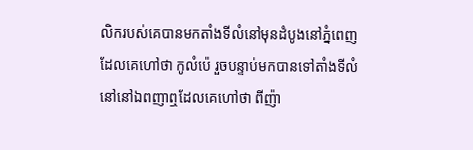លិករបស់គេបានមកតាំងទីលំនៅមុនដំបូងនៅភ្នំពេញ ដែលគេហៅថា កូលំប៉េ រួចបន្ទាប់មកបានទៅតាំងទីលំនៅនៅឯពញាឮដែលគេហៅថា ពីញ៉ា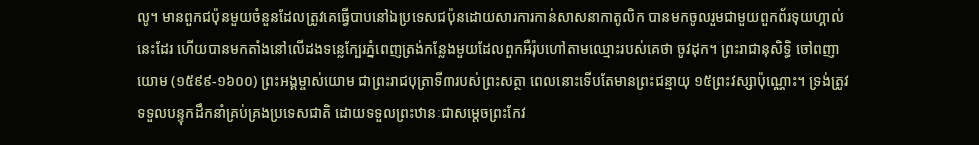លូ។ មានពួកជប៉ុនមួយចំនួនដែលត្រូវគេធ្វើបាបនៅឯប្រទេសជប៉ុនដោយសារការកាន់សាសនាកាតូលិក បានមកចូលរួមជាមួយពួកព័រទុយហ្គាល់នេះដែរ ហើយបានមកតាំងនៅលើដងទន្លេក្បែរភ្នំពេញត្រង់កន្លែងមួយដែលពួកអឺរ៉ុបហៅតាមឈ្មោះរបស់គេថា ចូវដុក។ ព្រះរាជានុសិទ្ធិ ចៅពញាយោម (១៥៩៩-១៦០០) ព្រះអង្គម្ចាស់យោម ជាព្រះរាជបុត្រាទី៣របស់ព្រះសត្ថា ពេលនោះទើបតែមានព្រះជន្មាយុ ១៥ព្រះវស្សាប៉ុណ្ណោះ។ ទ្រង់ត្រូវទទួលបន្ទុកដឹកនាំគ្រប់គ្រងប្រទេសជាតិ ដោយទទួលព្រះឋានៈជាសម្ដេចព្រះកែវ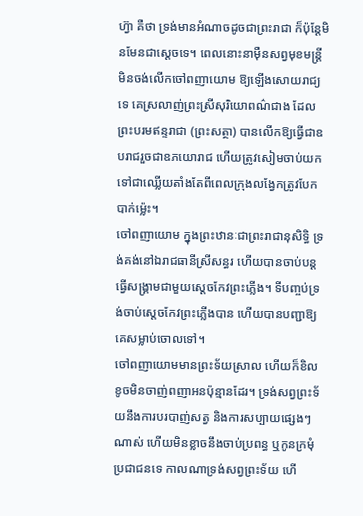ហ្វ៊ា គឺថា ទ្រង់មានអំណាចដូចជាព្រះរាជា ក៏ប៉ុន្ដែមិនមែនជាស្ដេចទេ។ ពេលនោះនាម៉ឺនសព្វមុខមន្ដ្រី មិនចង់លើកចៅពញាយោម ឱ្យឡើងសោយរាជ្យទេ គេស្រលាញ់ព្រះស្រីសុរិយោពណ៌ជាង ដែលព្រះបរមឥន្ទរាជា (ព្រះសត្ថា) បានលើកឱ្យធ្វើជាឧបរាជរួចជាឧភយោរាជ ហើយត្រូវសៀមចាប់យកទៅជាឈ្លើយតាំងតែពីពេលក្រុងលង្វែកត្រូវបែកបាក់ម្ល៉េះ។
ចៅពញាយោម ក្នុងព្រះឋានៈជាព្រះរាជានុសិទ្ធិ ទ្រង់គង់នៅឯរាជធានីស្រីសន្ធរ ហើយបានចាប់បន្ដធ្វើសង្គ្រាមជាមួយស្ដេចកែវព្រះភ្លើង។ ទីបញ្ចប់ទ្រង់ចាប់ស្ដេចកែវព្រះភ្លើងបាន ហើយបានបញ្ជាឱ្យគេសម្លាប់ចោលទៅ។
ចៅពញាយោមមានព្រះទ័យស្រាល ហើយក៏ខិលខូចមិនចាញ់ពញាអនប៉ុន្មានដែរ។ ទ្រង់សព្វព្រះទ័យនឹងការបរបាញ់សត្វ និងការសប្បាយផ្សេងៗណាស់ ហើយមិនខ្លាចនឹងចាប់ប្រពន្ធ ឬកូនក្រមុំប្រជាជនទេ កាលណាទ្រង់សព្វព្រះទ័យ ហើ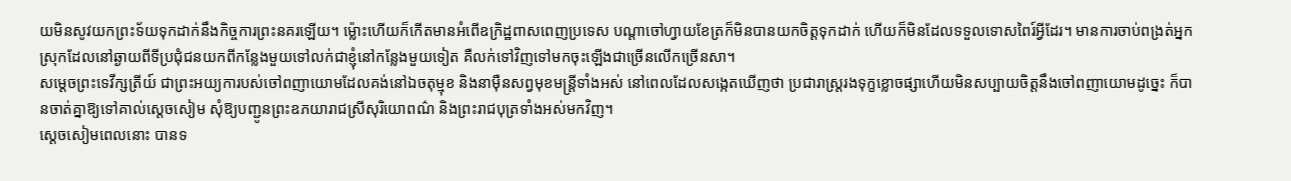យមិនសូវយកព្រះទ័យទុកដាក់នឹងកិច្ចការព្រះនគរឡើយ។ ម្ល៉ោះហើយក៏កើតមានអំពើឧក្រិដ្ឋពាសពេញប្រទេស បណ្ដាចៅហ្វាយខែត្រក៏មិនបានយកចិត្ដទុកដាក់ ហើយក៏មិនដែលទទួលទោសពៃរ៍អ្វីដែរ។ មានការចាប់ពង្រត់អ្នកស្រុកដែលនៅឆ្ងាយពីទីប្រជុំជនយកពីកន្លែងមួយទៅលក់ជាខ្ញុំនៅកន្លែងមួយទៀត គឺលក់ទៅវិញទៅមកចុះឡើងជាច្រើនលើកច្រើនសា។
សម្ដេចព្រះទេវីក្សត្រីយ៍ ជាព្រះអយ្យការបស់ចៅពញាយោមដែលគង់នៅឯចតុម្មុខ និងនាម៉ឺនសព្វមុខមន្ដ្រីទាំងអស់ នៅពេលដែលសង្កេតឃើញថា ប្រជារាស្ដ្ររងទុក្ខខ្លោចផ្សាហើយមិនសប្បាយចិត្ដនឹងចៅពញាយោមដូច្នេះ ក៏បានចាត់គ្នាឱ្យទៅគាល់ស្ដេចសៀម សុំឱ្យបញ្ជូនព្រះឧភយារាជស្រីសុរិយោពណ៌ និងព្រះរាជបុត្រទាំងអស់មកវិញ។
ស្ដេចសៀមពេលនោះ បានទ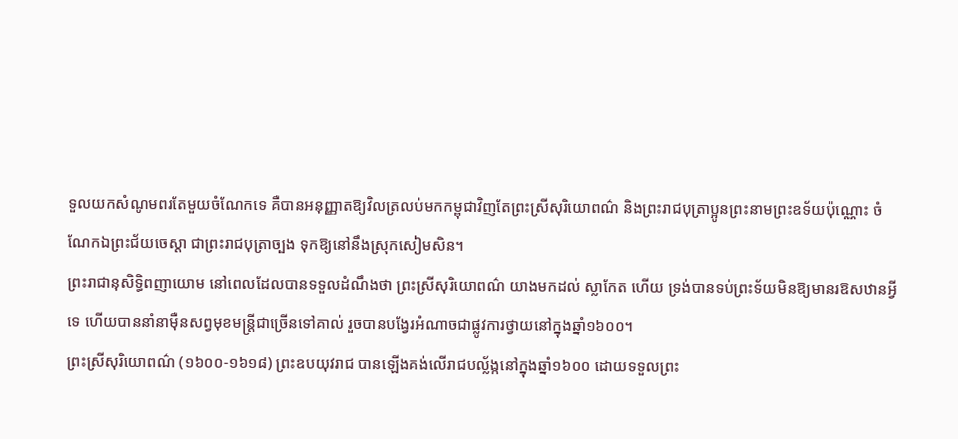ទួលយកសំណូមពរតែមួយចំណែកទេ គឺបានអនុញ្ញាតឱ្យវិលត្រលប់មកកម្ពុជាវិញតែព្រះស្រីសុរិយោពណ៌ និងព្រះរាជបុត្រាប្អូនព្រះនាមព្រះឧទ័យប៉ុណ្ណោះ ចំណែកឯព្រះជ័យចេស្ដា ជាព្រះរាជបុត្រាច្បង ទុកឱ្យនៅនឹងស្រុកសៀមសិន។
ព្រះរាជានុសិទ្ធិពញាយោម នៅពេលដែលបានទទួលដំណឹងថា ព្រះស្រីសុរិយោពណ៌ យាងមកដល់ ស្លាកែត ហើយ ទ្រង់បានទប់ព្រះទ័យមិនឱ្យមានរឱសឋានអ្វីទេ ហើយបាននាំនាម៉ឺនសព្វមុខមន្ដ្រីជាច្រើនទៅគាល់ រួចបានបង្វែរអំណាចជាផ្លូវការថ្វាយនៅក្នុងឆ្នាំ១៦០០។
ព្រះស្រីសុរិយោពណ៌ (១៦០០-១៦១៨) ព្រះឧបយុវរាជ បានឡើងគង់លើរាជបល្ល័ង្កនៅក្នុងឆ្នាំ១៦០០ ដោយទទួលព្រះ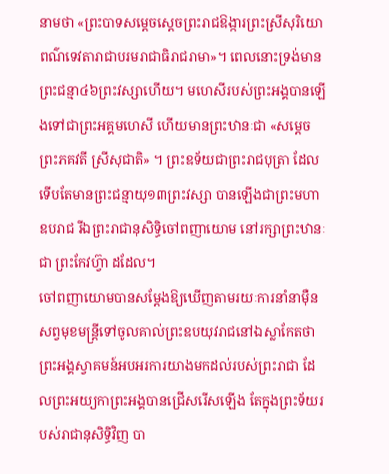នាមថា «ព្រះបាទសម្ដេចស្ដេចព្រះរាជឱង្ការព្រះស្រីសុរិយោពណ៌ទេវតារាជាបរមរាជាធិរាជរាមា»។ ពេលនោះទ្រង់មានព្រះជន្មា៤៦ព្រះវស្សាហើយ។ មហេសីរបស់ព្រះអង្គបានឡើងទៅជាព្រះអគ្គមហេសី ហើយមានព្រះឋានៈជា «សម្ដេចព្រះភគវតី ស្រីសុជាតិ» ។ ព្រះឧទ័យជាព្រះរាជបុត្រា ដែលទើបតែមានព្រះជន្មាយុ១៣ព្រះវស្សា បានឡើងជាព្រះមហាឧបរាជ រីឯព្រះរាជានុសិទ្ធិចៅពញាយោម នៅរក្សាព្រះឋានៈជា ព្រះកែវហ្វ៊ា ដដែល។
ចៅពញាយោមបានសម្ដែងឱ្យឃើញតាមរយៈការនាំនាម៉ឺនសព្វមុខមន្ដ្រីទៅចូលគាល់ព្រះឧបយុវរាជនៅឯស្លាកែតថា ព្រះអង្គស្វាគមន៍អបអរការយាងមកដល់របស់ព្រះរាជា ដែលព្រះអយ្យកាព្រះអង្គបានជ្រើសរើសឡើង តែក្នុងព្រះទ័យរបស់រាជានុសិទ្ធិវិញ បា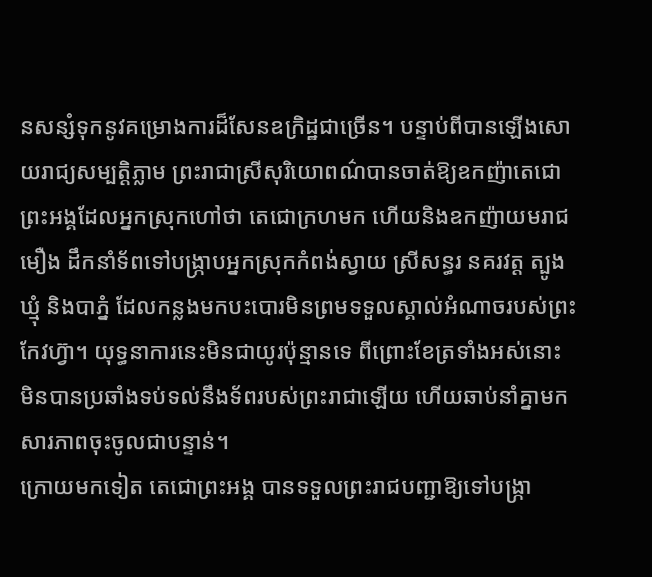នសន្សំទុកនូវគម្រោងការដ៏សែនឧក្រិដ្ឋជាច្រើន។ បន្ទាប់ពីបានឡើងសោយរាជ្យសម្បត្ដិភ្លាម ព្រះរាជាស្រីសុរិយោពណ៌បានចាត់ឱ្យឧកញ៉ាតេជោព្រះអង្គដែលអ្នកស្រុកហៅថា តេជោក្រហមក ហើយនិងឧកញ៉ាយមរាជមឿង ដឹកនាំទ័ពទៅបង្ក្រាបអ្នកស្រុកកំពង់ស្វាយ ស្រីសន្ធរ នគរវត្ដ ត្បូងឃ្មុំ និងបាភ្នំ ដែលកន្លងមកបះបោរមិនព្រមទទួលស្គាល់អំណាចរបស់ព្រះកែវហ្វ៊ា។ យុទ្ធនាការនេះមិនជាយូរប៉ុន្មានទេ ពីព្រោះខែត្រទាំងអស់នោះ មិនបានប្រឆាំងទប់ទល់នឹងទ័ពរបស់ព្រះរាជាឡើយ ហើយឆាប់នាំគ្នាមកសារភាពចុះចូលជាបន្ទាន់។
ក្រោយមកទៀត តេជោព្រះអង្គ បានទទួលព្រះរាជបញ្ជាឱ្យទៅបង្ក្រា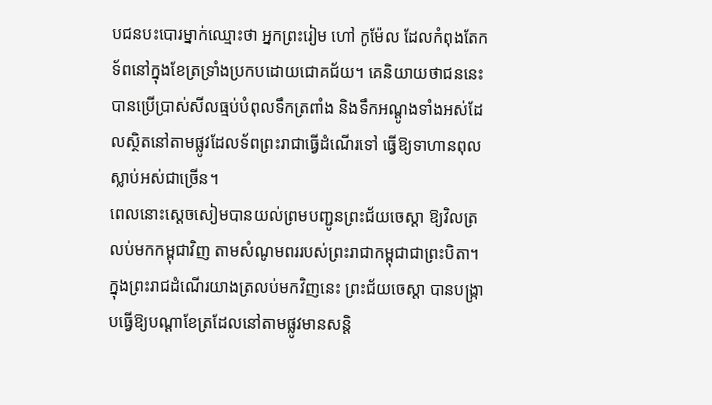បជនបះបោរម្នាក់ឈ្មោះថា អ្នកព្រះរៀម ហៅ កូម៉ែល ដែលកំពុងតែកទ័ពនៅក្នុងខែត្រទ្រាំងប្រកបដោយជោគជ័យ។ គេនិយាយថាជននេះបានប្រើប្រាស់សីលធ្មប់បំពុលទឹកត្រពាំង និងទឹកអណ្ដូងទាំងអស់ដែលស្ថិតនៅតាមផ្លូវដែលទ័ពព្រះរាជាធ្វើដំណើរទៅ ធ្វើឱ្យទាហានពុលស្លាប់អស់ជាច្រើន។
ពេលនោះស្ដេចសៀមបានយល់ព្រមបញ្ជូនព្រះជ័យចេស្ដា ឱ្យវិលត្រលប់មកកម្ពុជាវិញ តាមសំណូមពររបស់ព្រះរាជាកម្ពុជាជាព្រះបិតា។ ក្នុងព្រះរាជដំណើរយាងត្រលប់មកវិញនេះ ព្រះជ័យចេស្ដា បានបង្ក្រាបធ្វើឱ្យបណ្ដាខែត្រដែលនៅតាមផ្លូវមានសន្ដិ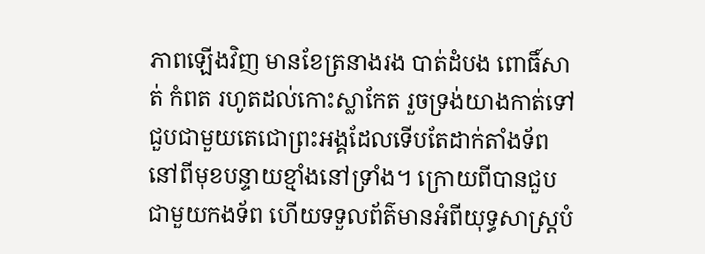ភាពឡើងវិញ មានខែត្រនាងរង បាត់ដំបង ពោធិ៍សាត់ កំពត រហូតដល់កោះស្លាកែត រួចទ្រង់យាងកាត់ទៅជួបជាមួយតេជោព្រះអង្គដែលទើបតែដាក់តាំងទ័ពនៅពីមុខបន្ទាយខ្មាំងនៅទ្រាំង។ ក្រោយពីបានជួបជាមួយកងទ័ព ហើយទទួលព័ត៌មានអំពីយុទ្ធសាស្ដ្របំ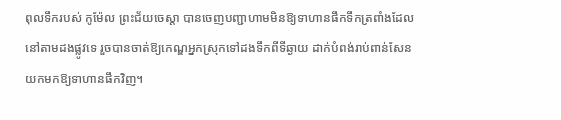ពុលទឹករបស់ កូម៉ែល ព្រះជ័យចេស្ដា បានចេញបញ្ជាហាមមិនឱ្យទាហានផឹកទឹកត្រពាំងដែលនៅតាមដងផ្លូវទេ រួចបានចាត់ឱ្យកេណ្ឌអ្នកស្រុកទៅដងទឹកពីទីឆ្ងាយ ដាក់បំពង់រាប់ពាន់សែន យកមកឱ្យទាហានផឹកវិញ។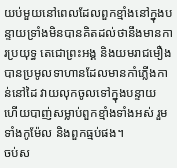យប់មួយនៅពេលដែលពួកខ្មាំងនៅក្នុងបន្ទាយទ្រាំងមិនបានគិតដល់ថានឹងមានការប្រយុទ្ធ តេជោព្រះអង្គ និងយមរាជមឿងបានប្រមូលទាហានដែលមានកាំភ្លើងកាន់នៅដៃ វាយលុកចូលទៅក្នុងបន្ទាយ ហើយបាញ់សម្លាប់ពួកខ្មាំងទាំងអស់ រួមទាំងកូម៉ែល និងពួកធ្មប់ផង។
ចប់ស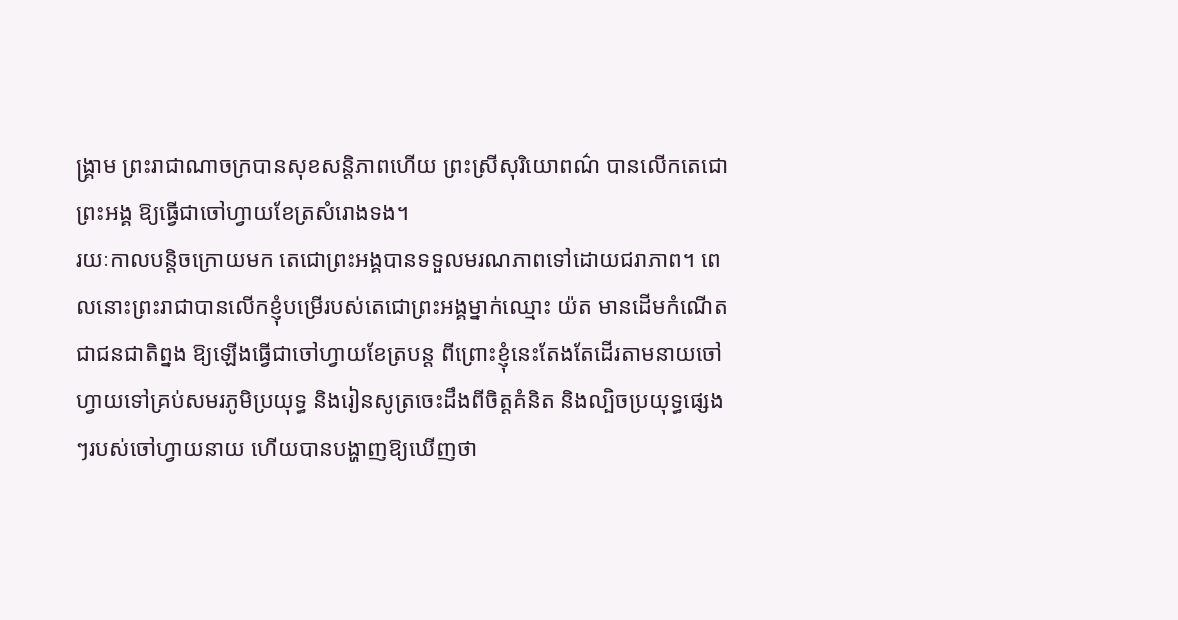ង្គ្រាម ព្រះរាជាណាចក្របានសុខសន្ដិភាពហើយ ព្រះស្រីសុរិយោពណ៌ បានលើកតេជោព្រះអង្គ ឱ្យធ្វើជាចៅហ្វាយខែត្រសំរោងទង។
រយៈកាលបន្ដិចក្រោយមក តេជោព្រះអង្គបានទទួលមរណភាពទៅដោយជរាភាព។ ពេលនោះព្រះរាជាបានលើកខ្ញុំបម្រើរបស់តេជោព្រះអង្គម្នាក់ឈ្មោះ យ៉ត មានដើមកំណើតជាជនជាតិព្នង ឱ្យឡើងធ្វើជាចៅហ្វាយខែត្របន្ដ ពីព្រោះខ្ញុំនេះតែងតែដើរតាមនាយចៅហ្វាយទៅគ្រប់សមរភូមិប្រយុទ្ធ និងរៀនសូត្រចេះដឹងពីចិត្ដគំនិត និងល្បិចប្រយុទ្ធផ្សេងៗរបស់ចៅហ្វាយនាយ ហើយបានបង្ហាញឱ្យឃើញថា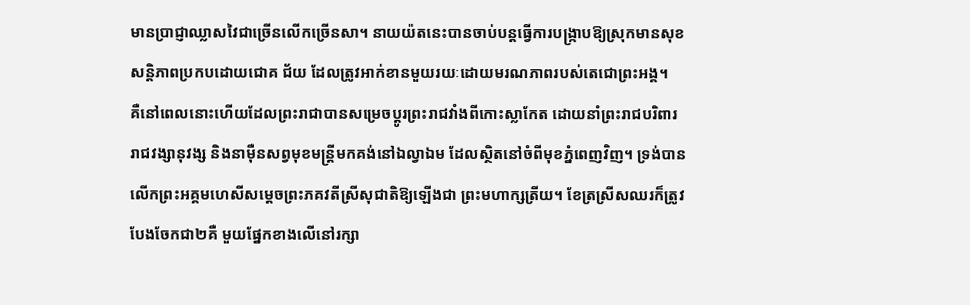មានប្រាជ្ញាឈ្លាសវៃជាច្រើនលើកច្រើនសា។ នាយយ៉តនេះបានចាប់បន្ដធ្វើការបង្ក្រាបឱ្យស្រុកមានសុខសន្ដិភាពប្រកបដោយជោគ ជ័យ ដែលត្រូវអាក់ខានមួយរយៈដោយមរណភាពរបស់តេជោព្រះអង្គ។
គឺនៅពេលនោះហើយដែលព្រះរាជាបានសម្រេចប្ដូរព្រះរាជវាំងពីកោះស្លាកែត ដោយនាំព្រះរាជបរិពារ រាជវង្សានុវង្ស និងនាម៉ឺនសព្វមុខមន្ដ្រីមកគង់នៅឯល្វាឯម ដែលស្ថិតនៅចំពីមុខភ្នំពេញវិញ។ ទ្រង់បានលើកព្រះអគ្គមហេសីសម្ដេចព្រះភគវតីស្រីសុជាតិឱ្យឡើងជា ព្រះមហាក្សត្រីយ។ ខែត្រស្រីសឈរក៏ត្រូវបែងចែកជា២គឺ មួយផ្នែកខាងលើនៅរក្សា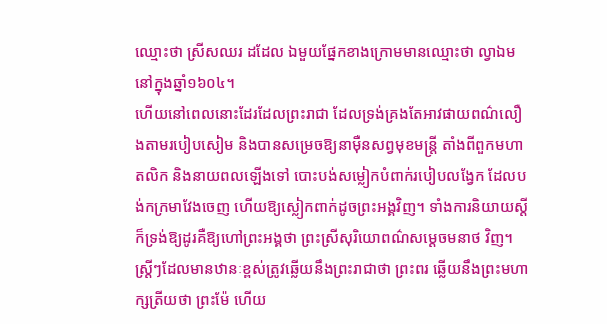ឈ្មោះថា ស្រីសឈរ ដដែល ឯមួយផ្នែកខាងក្រោមមានឈ្មោះថា ល្វាឯម នៅក្នុងឆ្នាំ១៦០៤។
ហើយនៅពេលនោះដែរដែលព្រះរាជា ដែលទ្រង់គ្រងតែអាវផាយពណ៌លឿងតាមរបៀបសៀម និងបានសម្រេចឱ្យនាម៉ឺនសព្វមុខមន្ដ្រី តាំងពីពួកមហាតលិក និងនាយពលឡើងទៅ បោះបង់សម្លៀកបំពាក់របៀបលង្វែក ដែលបង់កក្រមាវែងចេញ ហើយឱ្យស្លៀកពាក់ដូចព្រះអង្គវិញ។ ទាំងការនិយាយស្ដីក៏ទ្រង់ឱ្យដូរគឺឱ្យហៅព្រះអង្គថា ព្រះស្រីសុរិយោពណ៌សម្ដេចមនាថ វិញ។ ស្ដ្រីៗដែលមានឋានៈខ្ពស់ត្រូវឆ្លើយនឹងព្រះរាជាថា ព្រះពរ ឆ្លើយនឹងព្រះមហាក្សត្រីយថា ព្រះម៉ែ ហើយ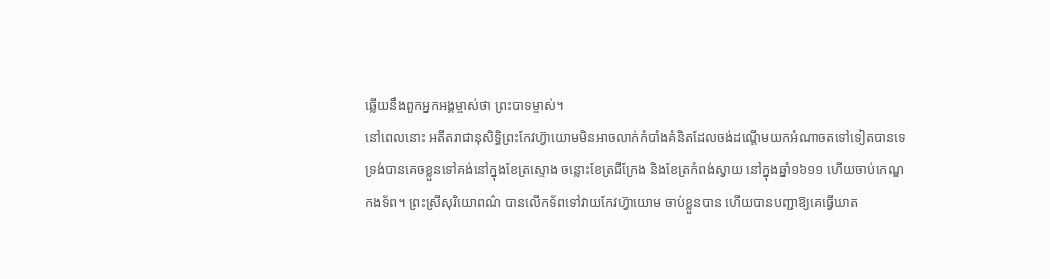ឆ្លើយនឹងពួកអ្នកអង្គម្ចាស់ថា ព្រះបាទម្ចាស់។
នៅពេលនោះ អតីតរាជានុសិទ្ធិព្រះកែវហ្វ៊ាយោមមិនអាចលាក់កំបាំងគំនិតដែលចង់ដណ្ដើមយកអំណាចតទៅទៀតបានទេ ទ្រង់បានគេចខ្លួនទៅគង់នៅក្នុងខែត្រស្ទោង ចន្លោះខែត្រជីក្រែង និងខែត្រកំពង់ស្វាយ នៅក្នុងឆ្នាំ១៦១១ ហើយចាប់កេណ្ឌកងទ័ព។ ព្រះស្រីសុរិយោពណ៌ បានលើកទ័ពទៅវាយកែវហ្វ៊ាយោម ចាប់ខ្លួនបាន ហើយបានបញ្ជាឱ្យគេធ្វើឃាត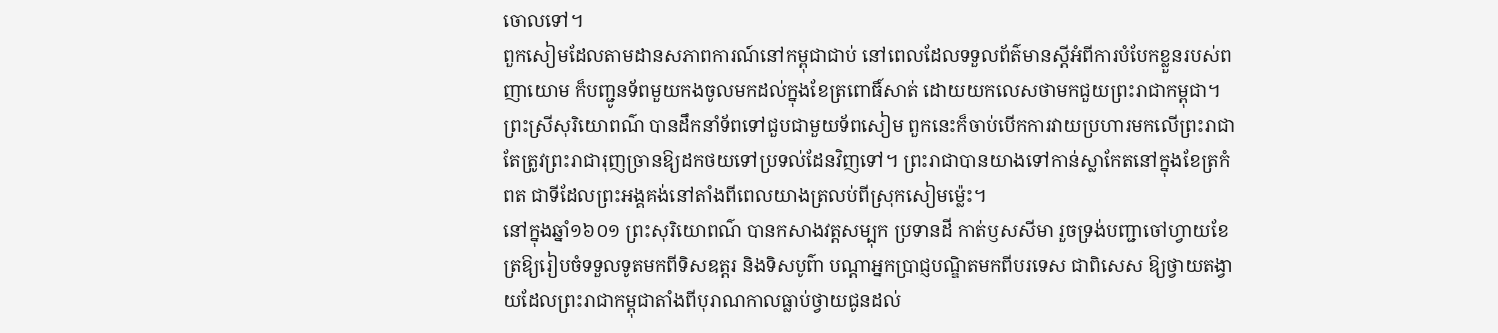ចោលទៅ។
ពួកសៀមដែលតាមដានសភាពការណ៍នៅកម្ពុជាជាប់ នៅពេលដែលទទួលព័ត៌មានស្ដីអំពីការបំបែកខ្លួនរបស់ពញាយោម ក៏បញ្ជូនទ័ពមួយកងចូលមកដល់ក្នុងខែត្រពោធិ៍សាត់ ដោយយកលេសថាមកជួយព្រះរាជាកម្ពុជា។ ព្រះស្រីសុរិយោពណ៌ បានដឹកនាំទ័ពទៅជួបជាមួយទ័ពសៀម ពួកនេះក៏ចាប់បើកការវាយប្រហារមកលើព្រះរាជា តែត្រូវព្រះរាជារុញច្រានឱ្យដកថយទៅប្រទល់ដែនវិញទៅ។ ព្រះរាជាបានយាងទៅកាន់ស្លាកែតនៅក្នុងខែត្រកំពត ជាទីដែលព្រះអង្គគង់នៅតាំងពីពេលយាងត្រលប់ពីស្រុកសៀមម្ល៉េះ។
នៅក្នុងឆ្នាំ១៦០១ ព្រះសុរិយោពណ៌ បានកសាងវត្ដសម្បុក ប្រទានដី កាត់ឫសសីមា រួចទ្រង់បញ្ជាចៅហ្វាយខែត្រឱ្យរៀបចំទទួលទូតមកពីទិសឧត្ដរ និងទិសបូព៌ា បណ្ដាអ្នកប្រាជ្ញបណ្ឌិតមកពីបរទេស ជាពិសេស ឱ្យថ្វាយតង្វាយដែលព្រះរាជាកម្ពុជាតាំងពីបុរាណកាលធ្លាប់ថ្វាយជូនដល់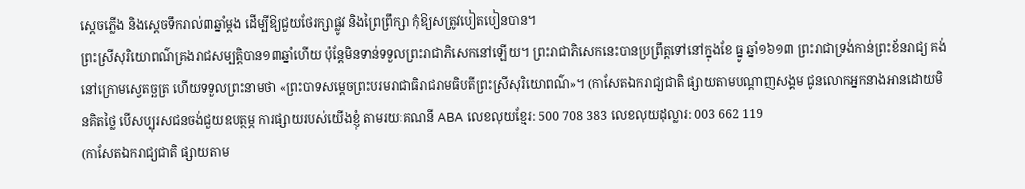ស្ដេចភ្លើង និងស្ដេចទឹករាល់៣ឆ្នាំម្ដង ដើម្បីឱ្យជួយថែរក្សាផ្លូវ និងព្រៃព្រឹក្សា កុំឱ្យសត្រូវបៀតបៀនបាន។
ព្រះស្រីសុរិយោពណ៌គ្រងរាជសម្បត្ដិបាន១៣ឆ្នាំហើយ ប៉ុន្ដែមិនទាន់ទទួលព្រះរាជាភិសេកនៅឡើយ។ ព្រះរាជាភិសេកនេះបានប្រព្រឹត្ដទៅនៅក្នុងខែ ធ្នូ ឆ្នាំ១៦១៣ ព្រះរាជាទ្រង់កាន់ព្រះខ័នរាជ្យ គង់នៅក្រោមស្វេតច្ឆត្រ ហើយទទួលព្រះនាមថា «ព្រះបាទសម្ដេចព្រះបរមរាជាធិរាជរាមធិបតីព្រះស្រីសុរិយោពណ៌»។ (កាសែតឯករាជ្យជាតិ ផ្សាយតាមបណ្តាញសង្គម ជូនលោកអ្នកនាងអានដោយមិនគិតថ្លៃ បើសប្បុរសជនចង់ជួយឧបត្ថម្ភ ការផ្សាយរបស់យើងខ្ញុំ តាមរយៈគណនី ABA លេខលុយខ្មែរ: 500 708 383 លេខលុយដុល្លារ: 003 662 119
(កាសែតឯករាជ្យជាតិ ផ្សាយតាម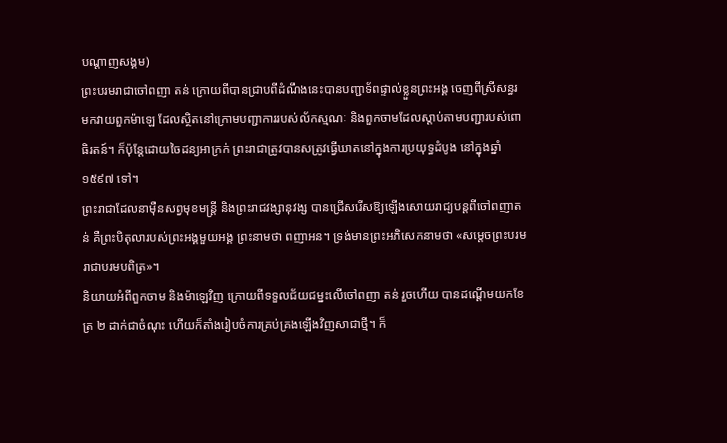បណ្តាញសង្គម)
ព្រះបរមរាជាចៅពញា តន់ ក្រោយពីបានជ្រាបពីដំណឹងនេះបានបញ្ជាទ័ពផ្ទាល់ខ្លួនព្រះអង្គ ចេញពីស្រីសន្ធរ មកវាយពួកម៉ាឡេ ដែលស្ថិតនៅក្រោមបញ្ជាការរបស់ល័កស្មណៈ និងពួកចាមដែលស្ដាប់តាមបញ្ជារបស់ពោធិរតន៍។ ក៏ប៉ុន្ដែដោយចៃដន្យអាក្រក់ ព្រះរាជាត្រូវបានសត្រូវធ្វើឃាតនៅក្នុងការប្រយុទ្ធដំបូង នៅក្នុងឆ្នាំ ១៥៩៧ ទៅ។
ព្រះរាជាដែលនាម៉ឺនសព្វមុខមន្ដ្រី និងព្រះរាជវង្សានុវង្ស បានជ្រើសរើសឱ្យឡើងសោយរាជ្យបន្ដពីចៅពញាតន់ គឺព្រះបិតុលារបស់ព្រះអង្គមួយអង្គ ព្រះនាមថា ពញាអន។ ទ្រង់មានព្រះអភិសេកនាមថា «សម្ដេចព្រះបរមរាជាបរមបពិត្រ»។
និយាយអំពីពួកចាម និងម៉ាឡេវិញ ក្រោយពីទទួលជ័យជម្នះលើចៅពញា តន់ រួចហើយ បានដណ្ដើមយកខែត្រ ២ ដាក់ជាចំណុះ ហើយក៏តាំងរៀបចំការគ្រប់គ្រងឡើងវិញសាជាថ្មី។ ក៏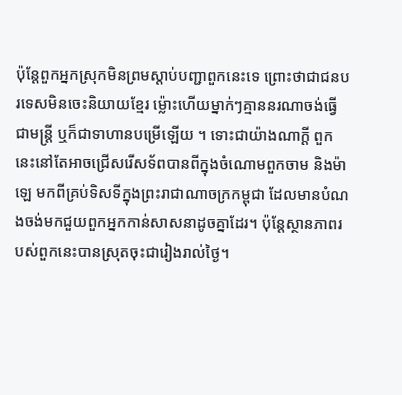ប៉ុន្ដែពួកអ្នកស្រុកមិនព្រមស្ដាប់បញ្ជាពួកនេះទេ ព្រោះថាជាជនបរទេសមិនចេះនិយាយខ្មែរ ម្ល៉ោះហើយម្នាក់ៗគ្មាននរណាចង់ធ្វើជាមន្ដ្រី ឬក៏ជាទាហានបម្រើឡើយ ។ ទោះជាយ៉ាងណាក្ដី ពួកនេះនៅតែអាចជ្រើសរើសទ័ពបានពីក្នុងចំណោមពួកចាម និងម៉ាឡេ មកពីគ្រប់ទិសទីក្នុងព្រះរាជាណាចក្រកម្ពុជា ដែលមានបំណងចង់មកជួយពួកអ្នកកាន់សាសនាដូចគ្នាដែរ។ ប៉ុន្ដែស្ថានភាពរបស់ពួកនេះបានស្រុតចុះជារៀងរាល់ថ្ងៃ។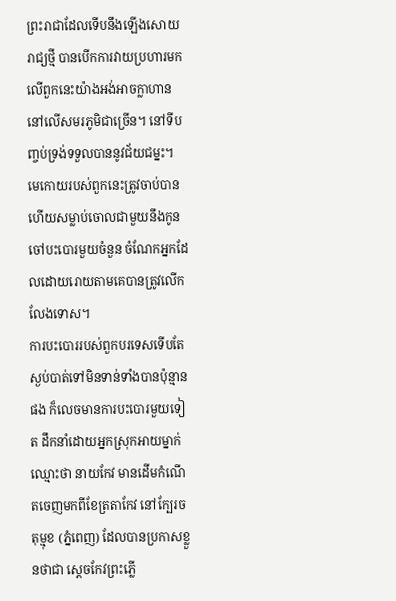ព្រះរាជាដែលទើបនឹងឡើងសោយរាជ្យថ្មី បានបើកការវាយប្រហារមកលើពួកនេះយ៉ាងអង់អាចក្លាហាននៅលើសមរភូមិជាច្រើន។ នៅទីបញ្ចប់ទ្រង់ទទួលបាននូវជ័យជម្នះ។ មេកោយរបស់ពួកនេះត្រូវចាប់បានហើយសម្លាប់ចោលជាមួយនឹងកូនចៅបះបោរមួយចំនួន ចំណែកអ្នកដែលដោយរោយតាមគេបានត្រូវលើកលែងទោស។
ការបះបោររបស់ពួកបរទេសទើបតែស្ងប់បាត់ទៅមិនទាន់ទាំងបានប៉ុន្មានផង ក៏លេចមានការបះបោរមួយទៀត ដឹកនាំដោយអ្នកស្រុកអាយម្នាក់ឈ្មោះថា នាយកែវ មានដើមកំណើតចេញមកពីខែត្រតាកែវ នៅក្បែរចតុម្មុខ (ភ្នំពេញ) ដែលបានប្រកាសខ្លួនថាជា ស្ដេចកែវព្រះភ្លើ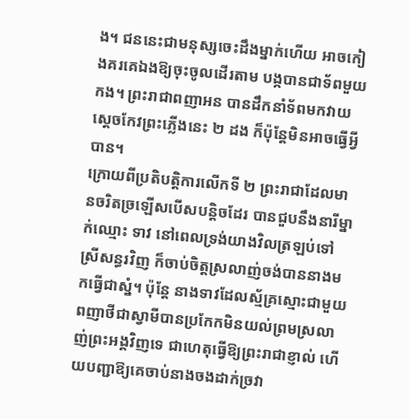ង។ ជននេះជាមនុស្សចេះដឹងម្នាក់ហើយ អាចកៀងគរគេឯងឱ្យចុះចូលដើរតាម បង្កបានជាទ័ពមួយកង។ ព្រះរាជាពញាអន បានដឹកនាំទ័ពមកវាយស្ដេចកែវព្រះភ្លើងនេះ ២ ដង ក៏ប៉ុន្ដែមិនអាចធ្វើអ្វីបាន។
ក្រោយពីប្រតិបត្ដិការលើកទី ២ ព្រះរាជាដែលមានចរិតច្រឡើសបើសបន្ដិចដែរ បានជួបនឹងនារីម្នាក់ឈ្មោះ ទាវ នៅពេលទ្រង់យាងវិលត្រឡប់ទៅស្រីសន្ធរវិញ ក៏ចាប់ចិត្ដស្រលាញ់ចង់បាននាងមកធ្វើជាស្នំ។ ប៉ុន្ដែ នាងទាវដែលស្ម័គ្រស្មោះជាមួយពញាថីជាស្វាមីបានប្រកែកមិនយល់ព្រមស្រលាញ់ព្រះអង្គវិញទេ ជាហេតុធ្វើឱ្យព្រះរាជាខ្ញាល់ ហើយបញ្ជាឱ្យគេចាប់នាងចងដាក់ច្រវា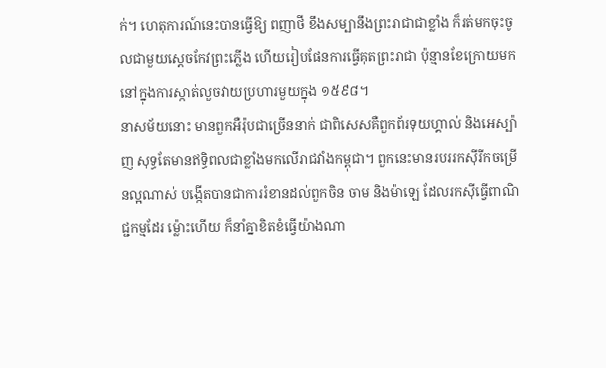ក់។ ហេតុការណ៍នេះបានធ្វើឱ្យ ពញាថី ខឹងសម្បានឹងព្រះរាជាជាខ្លាំង ក៏រត់មកចុះចូលជាមួយស្ដេចកែវព្រះភ្លើង ហើយរៀបផែនការធ្វើគុតព្រះរាជា ប៉ុន្មានខែក្រោយមក នៅក្នុងការស្កាត់លួចវាយប្រហារមួយក្នុង ១៥៩៨។
នាសម័យនោះ មានពួកអឺរ៉ុបជាច្រើននាក់ ជាពិសេសគឺពួកព័រទុយហ្គាល់ និងអេស្ប៉ាញ សុទ្ធតែមានឥទ្ធិពលជាខ្លាំងមកលើរាជវាំងកម្ពុជា។ ពួកនេះមានរបររកស៊ីរីកចម្រើនល្អណាស់ បង្កើតបានជាការរំខានដល់ពួកចិន ចាម និងម៉ាឡេ ដែលរកស៊ីធ្វើពាណិជ្ជកម្មដែរ ម្ល៉ោះហើយ ក៏នាំគ្នាខិតខំធ្វើយ៉ាងណា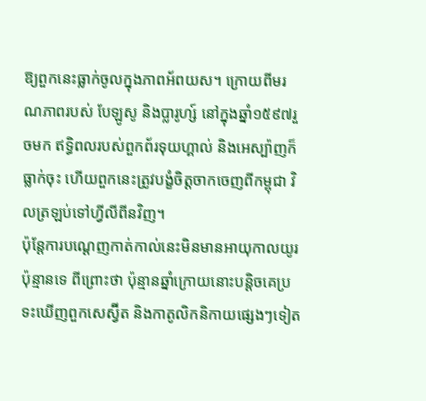ឱ្យពួកនេះធ្លាក់ចូលក្នុងភាពអ័ពយស។ ក្រោយពីមរណភាពរបស់ បែឡូសូ និងប្លារូហ្ស៍ នៅក្នុងឆ្នាំ១៥៩៧រួចមក ឥទ្ធិពលរបស់ពួកព័រទុយហ្គាល់ និងអេស្ប៉ាញក៏ធ្លាក់ចុះ ហើយពួកនេះត្រូវបង្ខំចិត្ដចាកចេញពីកម្ពុជា វិលត្រឡប់ទៅហ្វីលីពីនវិញ។
ប៉ុន្ដែការបណ្ដេញកាត់កាល់នេះមិនមានអាយុកាលយូរប៉ុន្មានទេ ពីព្រោះថា ប៉ុន្មានឆ្នាំក្រោយនោះបន្ដិចគេប្រទះឃើញពួកសេស្វ៊ីត និងកាតូលិកនិកាយផ្សេងៗទៀត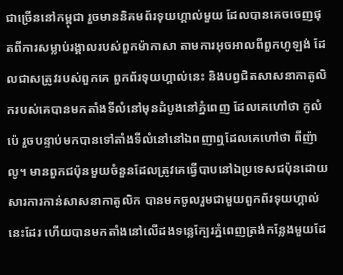ជាច្រើននៅកម្ពុជា រួចមាននិគមព័រទុយហ្គាល់មួយ ដែលបានគេចចេញផុតពីការសម្លាប់រង្គាលរបស់ពួកម៉ាកាសា តាមការអុចអាលពីពួកហូឡង់ ដែលជាសត្រូវរបស់ពួកគេ ពួកព័រទុយហ្គាល់នេះ និងបព្វជិតសាសនាកាតូលិករបស់គេបានមកតាំងទីលំនៅមុនដំបូងនៅភ្នំពេញ ដែលគេហៅថា កូលំប៉េ រួចបន្ទាប់មកបានទៅតាំងទីលំនៅនៅឯពញាឮដែលគេហៅថា ពីញ៉ាលូ។ មានពួកជប៉ុនមួយចំនួនដែលត្រូវគេធ្វើបាបនៅឯប្រទេសជប៉ុនដោយសារការកាន់សាសនាកាតូលិក បានមកចូលរួមជាមួយពួកព័រទុយហ្គាល់នេះដែរ ហើយបានមកតាំងនៅលើដងទន្លេក្បែរភ្នំពេញត្រង់កន្លែងមួយដែ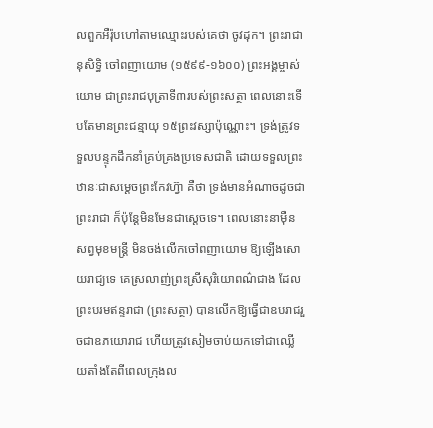លពួកអឺរ៉ុបហៅតាមឈ្មោះរបស់គេថា ចូវដុក។ ព្រះរាជានុសិទ្ធិ ចៅពញាយោម (១៥៩៩-១៦០០) ព្រះអង្គម្ចាស់យោម ជាព្រះរាជបុត្រាទី៣របស់ព្រះសត្ថា ពេលនោះទើបតែមានព្រះជន្មាយុ ១៥ព្រះវស្សាប៉ុណ្ណោះ។ ទ្រង់ត្រូវទទួលបន្ទុកដឹកនាំគ្រប់គ្រងប្រទេសជាតិ ដោយទទួលព្រះឋានៈជាសម្ដេចព្រះកែវហ្វ៊ា គឺថា ទ្រង់មានអំណាចដូចជាព្រះរាជា ក៏ប៉ុន្ដែមិនមែនជាស្ដេចទេ។ ពេលនោះនាម៉ឺនសព្វមុខមន្ដ្រី មិនចង់លើកចៅពញាយោម ឱ្យឡើងសោយរាជ្យទេ គេស្រលាញ់ព្រះស្រីសុរិយោពណ៌ជាង ដែលព្រះបរមឥន្ទរាជា (ព្រះសត្ថា) បានលើកឱ្យធ្វើជាឧបរាជរួចជាឧភយោរាជ ហើយត្រូវសៀមចាប់យកទៅជាឈ្លើយតាំងតែពីពេលក្រុងល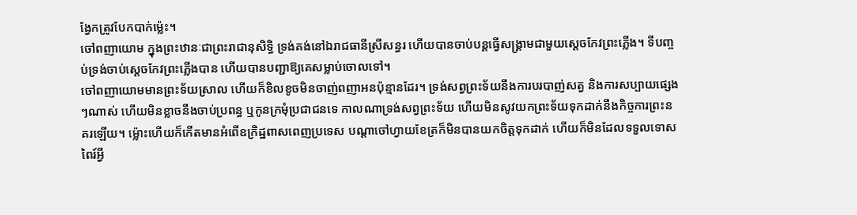ង្វែកត្រូវបែកបាក់ម្ល៉េះ។
ចៅពញាយោម ក្នុងព្រះឋានៈជាព្រះរាជានុសិទ្ធិ ទ្រង់គង់នៅឯរាជធានីស្រីសន្ធរ ហើយបានចាប់បន្ដធ្វើសង្គ្រាមជាមួយស្ដេចកែវព្រះភ្លើង។ ទីបញ្ចប់ទ្រង់ចាប់ស្ដេចកែវព្រះភ្លើងបាន ហើយបានបញ្ជាឱ្យគេសម្លាប់ចោលទៅ។
ចៅពញាយោមមានព្រះទ័យស្រាល ហើយក៏ខិលខូចមិនចាញ់ពញាអនប៉ុន្មានដែរ។ ទ្រង់សព្វព្រះទ័យនឹងការបរបាញ់សត្វ និងការសប្បាយផ្សេងៗណាស់ ហើយមិនខ្លាចនឹងចាប់ប្រពន្ធ ឬកូនក្រមុំប្រជាជនទេ កាលណាទ្រង់សព្វព្រះទ័យ ហើយមិនសូវយកព្រះទ័យទុកដាក់នឹងកិច្ចការព្រះនគរឡើយ។ ម្ល៉ោះហើយក៏កើតមានអំពើឧក្រិដ្ឋពាសពេញប្រទេស បណ្ដាចៅហ្វាយខែត្រក៏មិនបានយកចិត្ដទុកដាក់ ហើយក៏មិនដែលទទួលទោសពៃរ៍អ្វី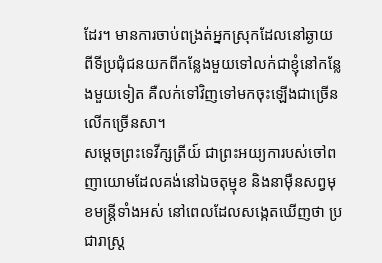ដែរ។ មានការចាប់ពង្រត់អ្នកស្រុកដែលនៅឆ្ងាយពីទីប្រជុំជនយកពីកន្លែងមួយទៅលក់ជាខ្ញុំនៅកន្លែងមួយទៀត គឺលក់ទៅវិញទៅមកចុះឡើងជាច្រើនលើកច្រើនសា។
សម្ដេចព្រះទេវីក្សត្រីយ៍ ជាព្រះអយ្យការបស់ចៅពញាយោមដែលគង់នៅឯចតុម្មុខ និងនាម៉ឺនសព្វមុខមន្ដ្រីទាំងអស់ នៅពេលដែលសង្កេតឃើញថា ប្រជារាស្ដ្រ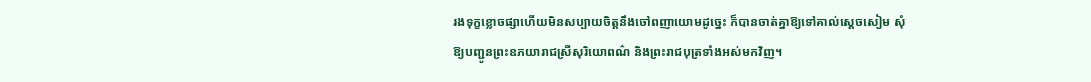រងទុក្ខខ្លោចផ្សាហើយមិនសប្បាយចិត្ដនឹងចៅពញាយោមដូច្នេះ ក៏បានចាត់គ្នាឱ្យទៅគាល់ស្ដេចសៀម សុំឱ្យបញ្ជូនព្រះឧភយារាជស្រីសុរិយោពណ៌ និងព្រះរាជបុត្រទាំងអស់មកវិញ។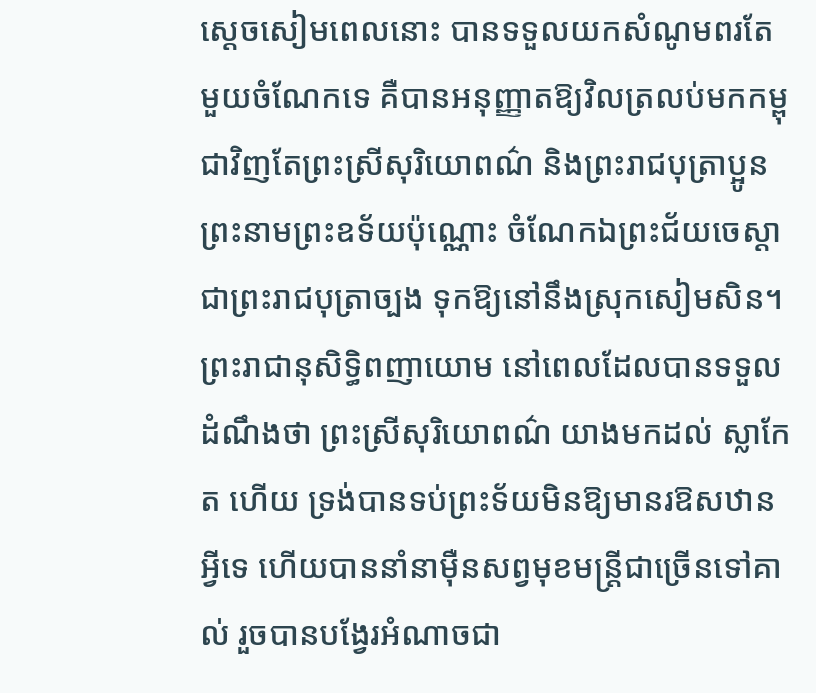ស្ដេចសៀមពេលនោះ បានទទួលយកសំណូមពរតែមួយចំណែកទេ គឺបានអនុញ្ញាតឱ្យវិលត្រលប់មកកម្ពុជាវិញតែព្រះស្រីសុរិយោពណ៌ និងព្រះរាជបុត្រាប្អូនព្រះនាមព្រះឧទ័យប៉ុណ្ណោះ ចំណែកឯព្រះជ័យចេស្ដា ជាព្រះរាជបុត្រាច្បង ទុកឱ្យនៅនឹងស្រុកសៀមសិន។
ព្រះរាជានុសិទ្ធិពញាយោម នៅពេលដែលបានទទួលដំណឹងថា ព្រះស្រីសុរិយោពណ៌ យាងមកដល់ ស្លាកែត ហើយ ទ្រង់បានទប់ព្រះទ័យមិនឱ្យមានរឱសឋានអ្វីទេ ហើយបាននាំនាម៉ឺនសព្វមុខមន្ដ្រីជាច្រើនទៅគាល់ រួចបានបង្វែរអំណាចជា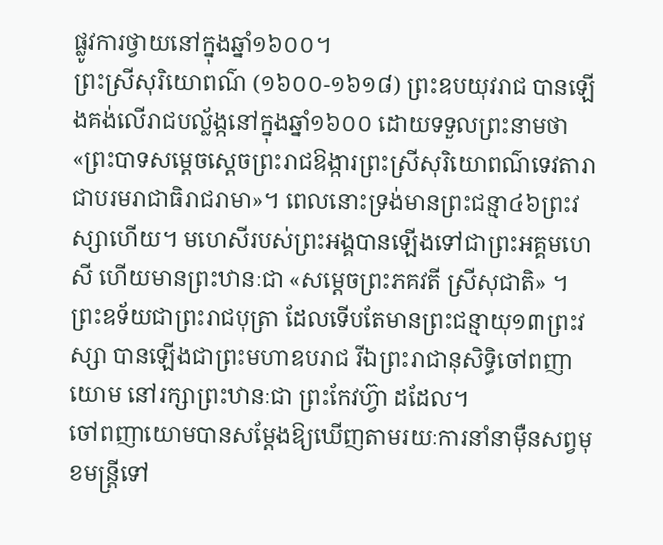ផ្លូវការថ្វាយនៅក្នុងឆ្នាំ១៦០០។
ព្រះស្រីសុរិយោពណ៌ (១៦០០-១៦១៨) ព្រះឧបយុវរាជ បានឡើងគង់លើរាជបល្ល័ង្កនៅក្នុងឆ្នាំ១៦០០ ដោយទទួលព្រះនាមថា «ព្រះបាទសម្ដេចស្ដេចព្រះរាជឱង្ការព្រះស្រីសុរិយោពណ៌ទេវតារាជាបរមរាជាធិរាជរាមា»។ ពេលនោះទ្រង់មានព្រះជន្មា៤៦ព្រះវស្សាហើយ។ មហេសីរបស់ព្រះអង្គបានឡើងទៅជាព្រះអគ្គមហេសី ហើយមានព្រះឋានៈជា «សម្ដេចព្រះភគវតី ស្រីសុជាតិ» ។ ព្រះឧទ័យជាព្រះរាជបុត្រា ដែលទើបតែមានព្រះជន្មាយុ១៣ព្រះវស្សា បានឡើងជាព្រះមហាឧបរាជ រីឯព្រះរាជានុសិទ្ធិចៅពញាយោម នៅរក្សាព្រះឋានៈជា ព្រះកែវហ្វ៊ា ដដែល។
ចៅពញាយោមបានសម្ដែងឱ្យឃើញតាមរយៈការនាំនាម៉ឺនសព្វមុខមន្ដ្រីទៅ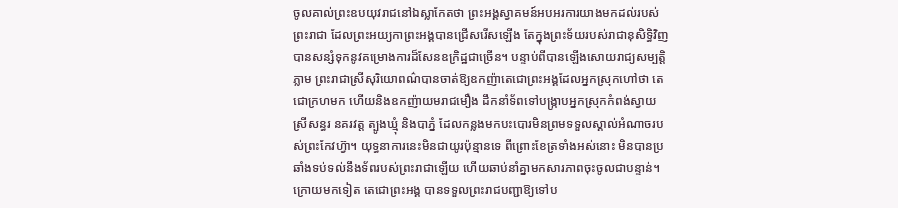ចូលគាល់ព្រះឧបយុវរាជនៅឯស្លាកែតថា ព្រះអង្គស្វាគមន៍អបអរការយាងមកដល់របស់ព្រះរាជា ដែលព្រះអយ្យកាព្រះអង្គបានជ្រើសរើសឡើង តែក្នុងព្រះទ័យរបស់រាជានុសិទ្ធិវិញ បានសន្សំទុកនូវគម្រោងការដ៏សែនឧក្រិដ្ឋជាច្រើន។ បន្ទាប់ពីបានឡើងសោយរាជ្យសម្បត្ដិភ្លាម ព្រះរាជាស្រីសុរិយោពណ៌បានចាត់ឱ្យឧកញ៉ាតេជោព្រះអង្គដែលអ្នកស្រុកហៅថា តេជោក្រហមក ហើយនិងឧកញ៉ាយមរាជមឿង ដឹកនាំទ័ពទៅបង្ក្រាបអ្នកស្រុកកំពង់ស្វាយ ស្រីសន្ធរ នគរវត្ដ ត្បូងឃ្មុំ និងបាភ្នំ ដែលកន្លងមកបះបោរមិនព្រមទទួលស្គាល់អំណាចរបស់ព្រះកែវហ្វ៊ា។ យុទ្ធនាការនេះមិនជាយូរប៉ុន្មានទេ ពីព្រោះខែត្រទាំងអស់នោះ មិនបានប្រឆាំងទប់ទល់នឹងទ័ពរបស់ព្រះរាជាឡើយ ហើយឆាប់នាំគ្នាមកសារភាពចុះចូលជាបន្ទាន់។
ក្រោយមកទៀត តេជោព្រះអង្គ បានទទួលព្រះរាជបញ្ជាឱ្យទៅប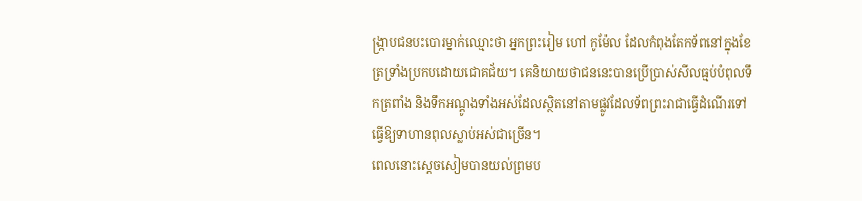ង្ក្រាបជនបះបោរម្នាក់ឈ្មោះថា អ្នកព្រះរៀម ហៅ កូម៉ែល ដែលកំពុងតែកទ័ពនៅក្នុងខែត្រទ្រាំងប្រកបដោយជោគជ័យ។ គេនិយាយថាជននេះបានប្រើប្រាស់សីលធ្មប់បំពុលទឹកត្រពាំង និងទឹកអណ្ដូងទាំងអស់ដែលស្ថិតនៅតាមផ្លូវដែលទ័ពព្រះរាជាធ្វើដំណើរទៅ ធ្វើឱ្យទាហានពុលស្លាប់អស់ជាច្រើន។
ពេលនោះស្ដេចសៀមបានយល់ព្រមប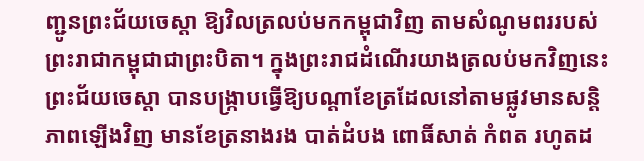ញ្ជូនព្រះជ័យចេស្ដា ឱ្យវិលត្រលប់មកកម្ពុជាវិញ តាមសំណូមពររបស់ព្រះរាជាកម្ពុជាជាព្រះបិតា។ ក្នុងព្រះរាជដំណើរយាងត្រលប់មកវិញនេះ ព្រះជ័យចេស្ដា បានបង្ក្រាបធ្វើឱ្យបណ្ដាខែត្រដែលនៅតាមផ្លូវមានសន្ដិភាពឡើងវិញ មានខែត្រនាងរង បាត់ដំបង ពោធិ៍សាត់ កំពត រហូតដ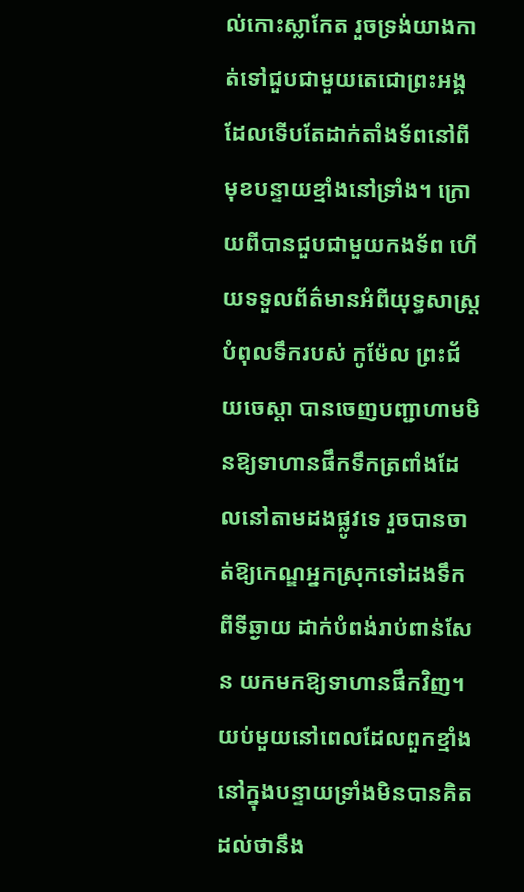ល់កោះស្លាកែត រួចទ្រង់យាងកាត់ទៅជួបជាមួយតេជោព្រះអង្គដែលទើបតែដាក់តាំងទ័ពនៅពីមុខបន្ទាយខ្មាំងនៅទ្រាំង។ ក្រោយពីបានជួបជាមួយកងទ័ព ហើយទទួលព័ត៌មានអំពីយុទ្ធសាស្ដ្របំពុលទឹករបស់ កូម៉ែល ព្រះជ័យចេស្ដា បានចេញបញ្ជាហាមមិនឱ្យទាហានផឹកទឹកត្រពាំងដែលនៅតាមដងផ្លូវទេ រួចបានចាត់ឱ្យកេណ្ឌអ្នកស្រុកទៅដងទឹកពីទីឆ្ងាយ ដាក់បំពង់រាប់ពាន់សែន យកមកឱ្យទាហានផឹកវិញ។
យប់មួយនៅពេលដែលពួកខ្មាំងនៅក្នុងបន្ទាយទ្រាំងមិនបានគិតដល់ថានឹង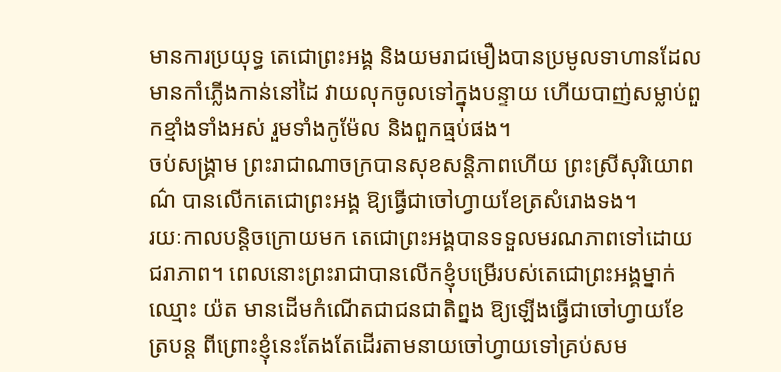មានការប្រយុទ្ធ តេជោព្រះអង្គ និងយមរាជមឿងបានប្រមូលទាហានដែលមានកាំភ្លើងកាន់នៅដៃ វាយលុកចូលទៅក្នុងបន្ទាយ ហើយបាញ់សម្លាប់ពួកខ្មាំងទាំងអស់ រួមទាំងកូម៉ែល និងពួកធ្មប់ផង។
ចប់សង្គ្រាម ព្រះរាជាណាចក្របានសុខសន្ដិភាពហើយ ព្រះស្រីសុរិយោពណ៌ បានលើកតេជោព្រះអង្គ ឱ្យធ្វើជាចៅហ្វាយខែត្រសំរោងទង។
រយៈកាលបន្ដិចក្រោយមក តេជោព្រះអង្គបានទទួលមរណភាពទៅដោយជរាភាព។ ពេលនោះព្រះរាជាបានលើកខ្ញុំបម្រើរបស់តេជោព្រះអង្គម្នាក់ឈ្មោះ យ៉ត មានដើមកំណើតជាជនជាតិព្នង ឱ្យឡើងធ្វើជាចៅហ្វាយខែត្របន្ដ ពីព្រោះខ្ញុំនេះតែងតែដើរតាមនាយចៅហ្វាយទៅគ្រប់សម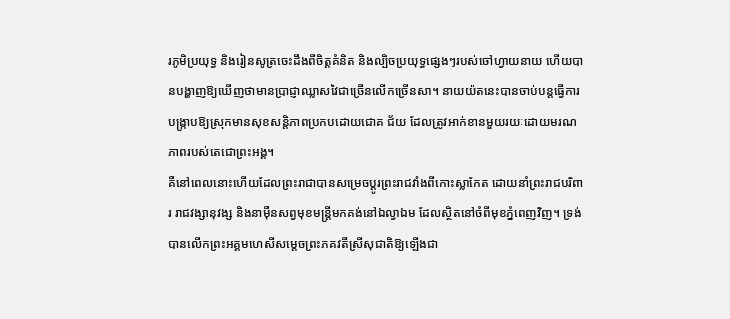រភូមិប្រយុទ្ធ និងរៀនសូត្រចេះដឹងពីចិត្ដគំនិត និងល្បិចប្រយុទ្ធផ្សេងៗរបស់ចៅហ្វាយនាយ ហើយបានបង្ហាញឱ្យឃើញថាមានប្រាជ្ញាឈ្លាសវៃជាច្រើនលើកច្រើនសា។ នាយយ៉តនេះបានចាប់បន្ដធ្វើការបង្ក្រាបឱ្យស្រុកមានសុខសន្ដិភាពប្រកបដោយជោគ ជ័យ ដែលត្រូវអាក់ខានមួយរយៈដោយមរណភាពរបស់តេជោព្រះអង្គ។
គឺនៅពេលនោះហើយដែលព្រះរាជាបានសម្រេចប្ដូរព្រះរាជវាំងពីកោះស្លាកែត ដោយនាំព្រះរាជបរិពារ រាជវង្សានុវង្ស និងនាម៉ឺនសព្វមុខមន្ដ្រីមកគង់នៅឯល្វាឯម ដែលស្ថិតនៅចំពីមុខភ្នំពេញវិញ។ ទ្រង់បានលើកព្រះអគ្គមហេសីសម្ដេចព្រះភគវតីស្រីសុជាតិឱ្យឡើងជា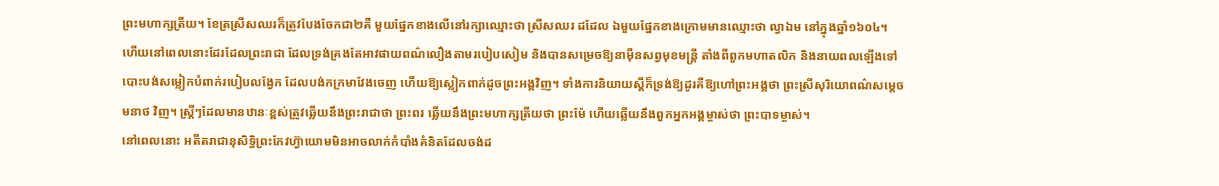ព្រះមហាក្សត្រីយ។ ខែត្រស្រីសឈរក៏ត្រូវបែងចែកជា២គឺ មួយផ្នែកខាងលើនៅរក្សាឈ្មោះថា ស្រីសឈរ ដដែល ឯមួយផ្នែកខាងក្រោមមានឈ្មោះថា ល្វាឯម នៅក្នុងឆ្នាំ១៦០៤។
ហើយនៅពេលនោះដែរដែលព្រះរាជា ដែលទ្រង់គ្រងតែអាវផាយពណ៌លឿងតាមរបៀបសៀម និងបានសម្រេចឱ្យនាម៉ឺនសព្វមុខមន្ដ្រី តាំងពីពួកមហាតលិក និងនាយពលឡើងទៅ បោះបង់សម្លៀកបំពាក់របៀបលង្វែក ដែលបង់កក្រមាវែងចេញ ហើយឱ្យស្លៀកពាក់ដូចព្រះអង្គវិញ។ ទាំងការនិយាយស្ដីក៏ទ្រង់ឱ្យដូរគឺឱ្យហៅព្រះអង្គថា ព្រះស្រីសុរិយោពណ៌សម្ដេចមនាថ វិញ។ ស្ដ្រីៗដែលមានឋានៈខ្ពស់ត្រូវឆ្លើយនឹងព្រះរាជាថា ព្រះពរ ឆ្លើយនឹងព្រះមហាក្សត្រីយថា ព្រះម៉ែ ហើយឆ្លើយនឹងពួកអ្នកអង្គម្ចាស់ថា ព្រះបាទម្ចាស់។
នៅពេលនោះ អតីតរាជានុសិទ្ធិព្រះកែវហ្វ៊ាយោមមិនអាចលាក់កំបាំងគំនិតដែលចង់ដ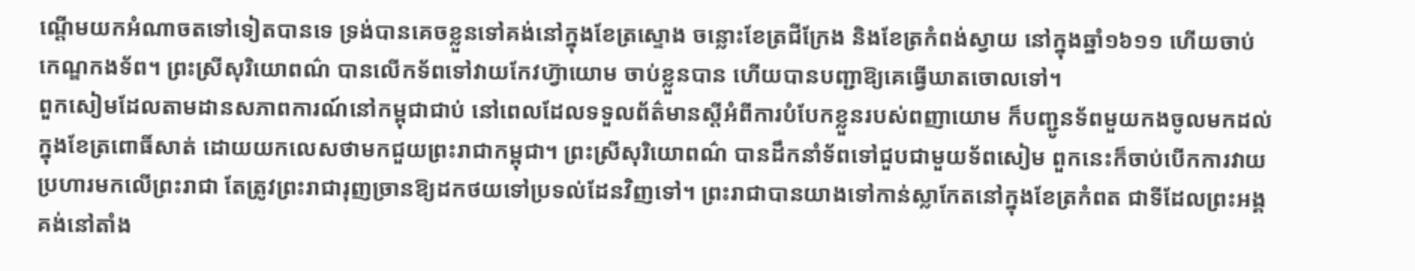ណ្ដើមយកអំណាចតទៅទៀតបានទេ ទ្រង់បានគេចខ្លួនទៅគង់នៅក្នុងខែត្រស្ទោង ចន្លោះខែត្រជីក្រែង និងខែត្រកំពង់ស្វាយ នៅក្នុងឆ្នាំ១៦១១ ហើយចាប់កេណ្ឌកងទ័ព។ ព្រះស្រីសុរិយោពណ៌ បានលើកទ័ពទៅវាយកែវហ្វ៊ាយោម ចាប់ខ្លួនបាន ហើយបានបញ្ជាឱ្យគេធ្វើឃាតចោលទៅ។
ពួកសៀមដែលតាមដានសភាពការណ៍នៅកម្ពុជាជាប់ នៅពេលដែលទទួលព័ត៌មានស្ដីអំពីការបំបែកខ្លួនរបស់ពញាយោម ក៏បញ្ជូនទ័ពមួយកងចូលមកដល់ក្នុងខែត្រពោធិ៍សាត់ ដោយយកលេសថាមកជួយព្រះរាជាកម្ពុជា។ ព្រះស្រីសុរិយោពណ៌ បានដឹកនាំទ័ពទៅជួបជាមួយទ័ពសៀម ពួកនេះក៏ចាប់បើកការវាយប្រហារមកលើព្រះរាជា តែត្រូវព្រះរាជារុញច្រានឱ្យដកថយទៅប្រទល់ដែនវិញទៅ។ ព្រះរាជាបានយាងទៅកាន់ស្លាកែតនៅក្នុងខែត្រកំពត ជាទីដែលព្រះអង្គគង់នៅតាំង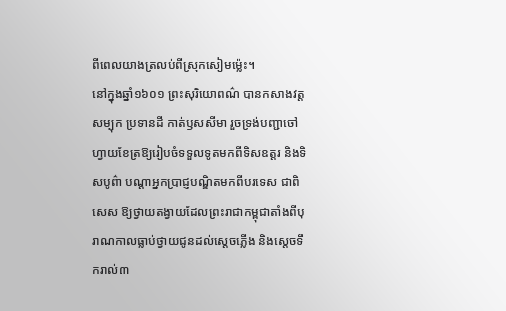ពីពេលយាងត្រលប់ពីស្រុកសៀមម្ល៉េះ។
នៅក្នុងឆ្នាំ១៦០១ ព្រះសុរិយោពណ៌ បានកសាងវត្ដសម្បុក ប្រទានដី កាត់ឫសសីមា រួចទ្រង់បញ្ជាចៅហ្វាយខែត្រឱ្យរៀបចំទទួលទូតមកពីទិសឧត្ដរ និងទិសបូព៌ា បណ្ដាអ្នកប្រាជ្ញបណ្ឌិតមកពីបរទេស ជាពិសេស ឱ្យថ្វាយតង្វាយដែលព្រះរាជាកម្ពុជាតាំងពីបុរាណកាលធ្លាប់ថ្វាយជូនដល់ស្ដេចភ្លើង និងស្ដេចទឹករាល់៣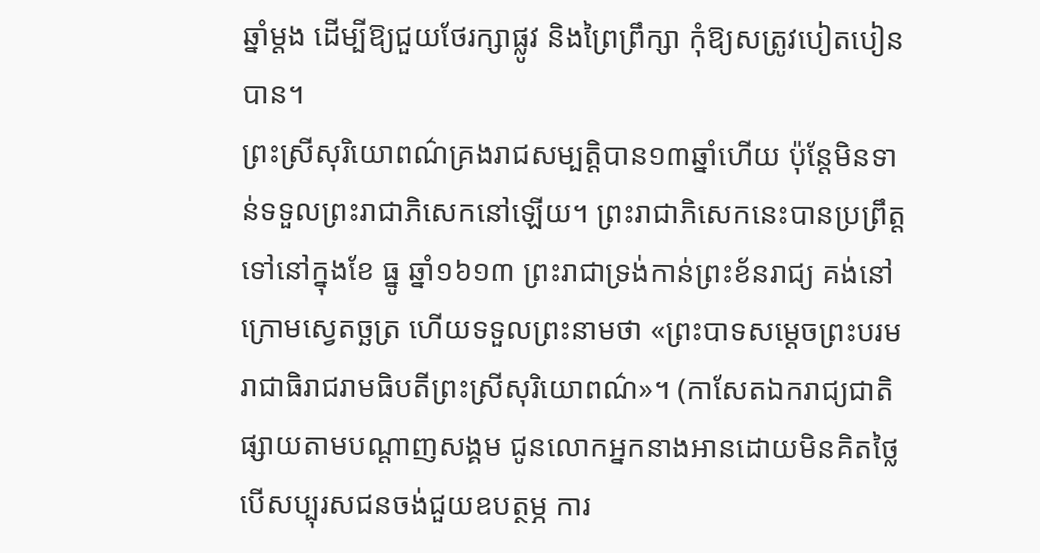ឆ្នាំម្ដង ដើម្បីឱ្យជួយថែរក្សាផ្លូវ និងព្រៃព្រឹក្សា កុំឱ្យសត្រូវបៀតបៀនបាន។
ព្រះស្រីសុរិយោពណ៌គ្រងរាជសម្បត្ដិបាន១៣ឆ្នាំហើយ ប៉ុន្ដែមិនទាន់ទទួលព្រះរាជាភិសេកនៅឡើយ។ ព្រះរាជាភិសេកនេះបានប្រព្រឹត្ដទៅនៅក្នុងខែ ធ្នូ ឆ្នាំ១៦១៣ ព្រះរាជាទ្រង់កាន់ព្រះខ័នរាជ្យ គង់នៅក្រោមស្វេតច្ឆត្រ ហើយទទួលព្រះនាមថា «ព្រះបាទសម្ដេចព្រះបរមរាជាធិរាជរាមធិបតីព្រះស្រីសុរិយោពណ៌»។ (កាសែតឯករាជ្យជាតិ ផ្សាយតាមបណ្តាញសង្គម ជូនលោកអ្នកនាងអានដោយមិនគិតថ្លៃ បើសប្បុរសជនចង់ជួយឧបត្ថម្ភ ការ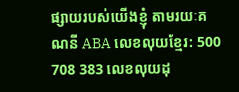ផ្សាយរបស់យើងខ្ញុំ តាមរយៈគណនី ABA លេខលុយខ្មែរ: 500 708 383 លេខលុយដុ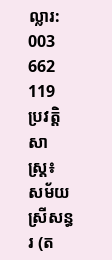ល្លារ: 003 662 119
ប្រវត្តិសាស្ត្រ៖ សម័យស្រីសន្ធរ (ត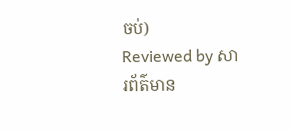ចប់)
Reviewed by សារព័ត៌មាន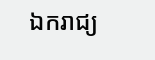ឯករាជ្យ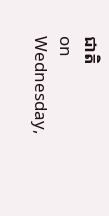ជាតិ
on
Wednesday,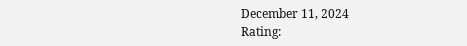December 11, 2024
Rating: